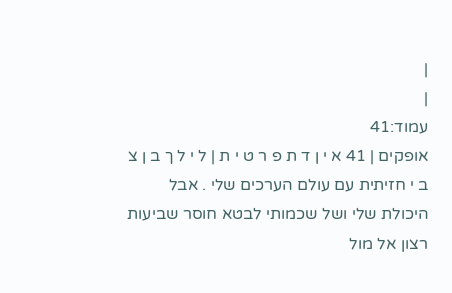|
|
עמוד:41
אופקים | 41 א י ן ד ת פ ר ט י ת | ל י ל ך ב ן צ ב י חזיתית עם עולם הערכים שלי . אבל היכולת שלי ושל שכמותי לבטא חוסר שביעות רצון אל מול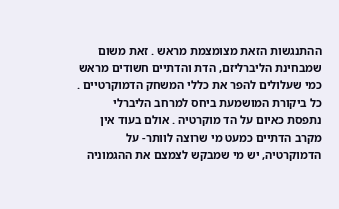ההתנגשות הזאת מצומצמת מראש . זאת משום שמבחינת הליברליזם, הדת והדתיים חשודים מראש כמי שעלולים להפר את כללי המשחק הדמוקרטיים . כל ביקורת המושמעת ביחס למרחב הליברלי נתפסת כאיום על הד מוקרטיה . אולם בעוד אין מקרב הדתיים כמעט מי שרוצה לוותר- על הדמוקרטיה, יש מי שמבקש לצמצם את ההגמוניה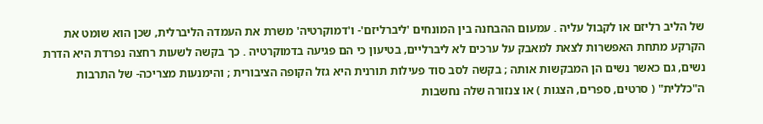של הליב רליזם או לקבול עליה . עמעום ההבחנה בין המונחים 'ליברליזם'- ו'דמוקרטיה' משרת את העמדה הליברלית, שכן הוא שומט את הקרקע מתחת האפשרות לצאת למאבק על ערכים לא ליברליים, בטיעון כי הם פגיעה בדמוקרטיה . כך בקשה לשעות רחצה נפרדת היא הדרת נשים, גם כאשר נשים הן המבקשות אותה ; בקשה לסב סוד פעילות תורנית היא גזל הקופה הציבורית ; והימנעות מצריכה- של התרבות ה"כללית" ( סרטים, ספרים, הצגות ) או צנזורה שלה נחשבות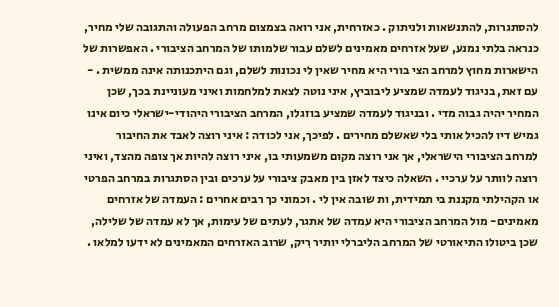להסתגרות, להתנשאות ולניתוק . כאזרחית, אני רואה בצמצום מרחב הפעולה והתגובה שלי מחיר, כנראה בלתי נמנע, שעל אזרחים מאמינים לשלם עבור שלמותו של המרחב הציבורי . האפשרות של הישארות מחוץ למרחב הצי בורי היא מחיר שאין לי נכונות לשלם, וגם היתכנותה אינה ממשית . - עם זאת, בניגוד לעמדה שמציע ליבוביץ, איני נוטה לצאת למלחמות ואיני מעוניינת בכך, שכן המחיר יהיה גבוה מדי . ובניגוד לעמדה שמציע בוזגלו, המרחב הציבורי היהודי-ישראלי כיום אינו גמיש דיו להכיל אותי בלי שאשלם מחירים . לפיכך, אני לכודה : איני רוצה לאבד את החיבור למרחב הציבורי הישראלי, אך אני רוצה מקום משמעותי בו, איני רוצה להיות אך צופה מהצד, ואיני רוצה לוותר על ערכיי . השאלה כיצד לאזן בין מאבק ציבורי על ערכים ובין הסתגרות במרחב הפרטי או הקהילתי מקננת בי תמידית, ות שובה אין לי . וכמוני כך רבים אחרים : העמדה של אזרחים מאמינים- מול המרחב הציבורי היא עמדה של אתגר, לעתים של עימות, אך לא עמדה של שלילה, שכן ביטולו התיאורטי של המרחב הליברלי יותיר רִיק, שרוב האזרחים המאמינים לא ידעו למלאו .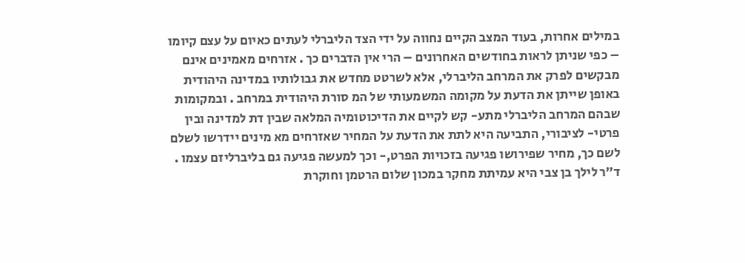במילים אחרות, בעוד המצב הקיים נחווה על ידי הצד הליברלי לעתים כאיום על עצם קיומו – כפי שניתן לראות בחודשים האחרונים – הרי אין הדברים כך . אזרחים מאמינים אינם מבקשים לפרק את המרחב הליברלי, אלא לשרטט מחדש את גבולותיו במדינה היהודית באופן שייתן את הדעת על מקומה המשמעותי של המ סורת היהודית במרחב . ובמקומות שבהם המרחב הליברלי מתע- קש לקיים את הדיכוטומיה המלאה שבין דת למדינה ובין פרטי- לציבורי, התביעה היא לתת את הדעת על המחיר שאזרחים מא מינים יידרשו לשלם לשם כך, מחיר שפירושו פגיעה בזכויות הפרט,- וכך למעשה פגיעה גם בליברליזם עצמו . ד"ר לילך בן צבי היא עמיתת מחקר במכון שלום הרטמן וחוקרת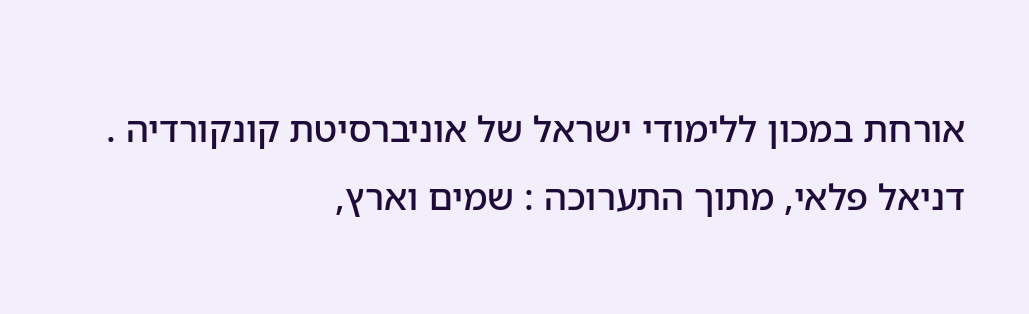אורחת במכון ללימודי ישראל של אוניברסיטת קונקורדיה . דניאל פלאי, מתוך התערוכה : שמים וארץ,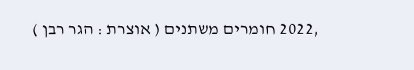,2022 חומרים משתנים ( אוצרת : הגר רבן )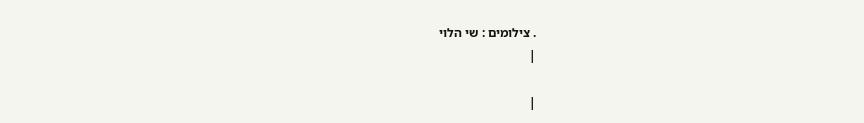. צילומים : שי הלוי
|

|